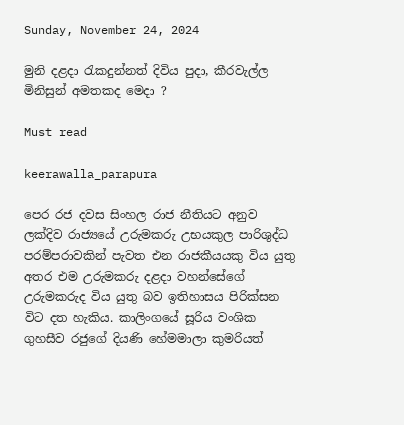Sunday, November 24, 2024

මුනි දළදා රැකදුන්නත් දිවිය පුදා, කීරවැල්ල මිනිසුන් අමතකද මෙදා ?

Must read

keerawalla_parapura

පෙර රජ දවස සිංහල රාජ නීතියට අනුව ලක්දිව රාජ්‍යයේ උරුමකරු උභයකුල පාරිශුද්ධ පරම්පරාවකින් පැවත එන රාජකීයයකු විය යුතු අතර එම උරුමකරු දළදා වහන්සේගේ උරුමකරුද විය යුතු බව ඉතිහාසය පිරික්සන විට දත හැකිය. කාලිංගයේ සූරිය වංශික ගුහසීව රජුගේ දියණි හේමමාලා කුමරියත්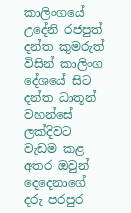කාලිංගයේ උදේනි රජපුත් දන්ත කුමරුත් විසින් කාලිංග දේශයේ සිට දන්ත ධාතූන් වහන්සේ ලක්දිවට වැඩම කළ අතර ඔවුන් දෙදෙනාගේ දරු පරපුර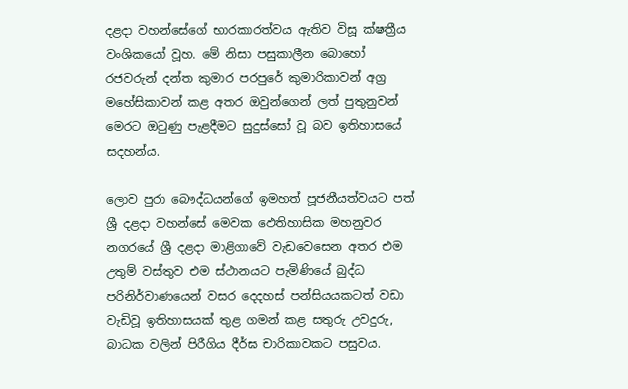දළදා වහන්සේගේ භාරකාරත්වය ඇතිව විසූ ක්ෂත්‍රීය වංශිකයෝ වූහ. මේ නිසා පසුකාලීන බොහෝ රජවරුන් දන්ත කුමාර පරපුරේ කුමාරිකාවන් අග්‍ර මහේසිකාවන් කළ අතර ඔවුන්ගෙන් ලත් පුතුනුවන් මෙරට ඔටුණු පැළදීමට සුදුස්සෝ වූ බව ඉතිහාසයේ සදහන්ය.

ලොව පුරා බෞද්ධයන්ගේ ඉමහත් පූජනීයත්වයට පත් ශ්‍රී දළදා වහන්සේ මෙවක ඵෙතිහාසික මහනුවර නගරයේ ශ්‍රී දළදා මාළිගාවේ වැඩවෙසෙන අතර එම උතුම් වස්තුව එම ස්ථානයට පැමිණියේ බුද්ධ පරිනිර්වාණයෙන් වසර දෙදහස් පන්සියයකටත් වඩා වැඩිවූ ඉතිහාසයක් තුළ ගමන් කළ සතුරු උවදුරු, බාධක වලින් පිරීගිය දීර්ඝ චාරිකාවකට පසුවය.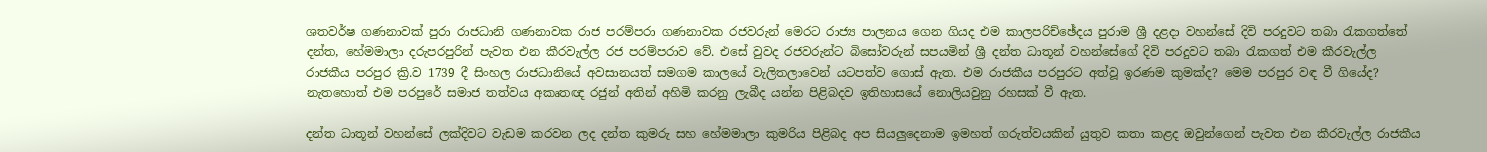ශතවර්ෂ ගණනාවක් පුරා රාජධානි ගණනාවක රාජ පරම්පරා ගණනාවක රජවරුන් මෙරට රාජ්‍ය පාලනය ගෙන ගියද එම කාලපරිච්ඡේදය පුරාම ශ්‍රී දළදා වහන්සේ දිවි පරදුවට තබා රැකගත්තේ දන්ත, හේමමාලා දරුපරපුරින් පැවත එන කීරවැල්ල රජ පරම්පරාව වේ. එසේ වුවද රජවරුන්ට බිසෝවරුන් සපයමින් ශ්‍රී දන්ත ධාතූන් වහන්සේගේ දිවි පරදුවට තබා රැකගත් එම කීරවැල්ල රාජකීය පරපුර ක්‍රි.ව 1739 දී සිංහල රාජධානියේ අවසානයත් සමගම කාලයේ වැලිතලාවෙන් යටපත්ව ගොස් ඇත. එම රාජකීය පරපුරට අත්වූ ඉරණම කුමක්ද? මෙම පරපුර වඳ වී ගියේද? නැතහොත් එම පරපුරේ සමාජ තත්වය අකෘතඥ රජුන් අතින් අහිමි කරනු ලැබීද යන්න පිළිබදව ඉතිහාසයේ නොලියවුනු රහසක් වී ඇත.

දන්ත ධාතූන් වහන්සේ ලක්දිවට වැඩම කරවන ලද දන්ත කුමරු සහ හේමමාලා කුමරිය පිළිබද අප සියලුදෙනාම ඉමහත් ගරුත්වයකින් යුතුව කතා කළද ඔවුන්ගෙන් පැවත එන කීරවැල්ල රාජකීය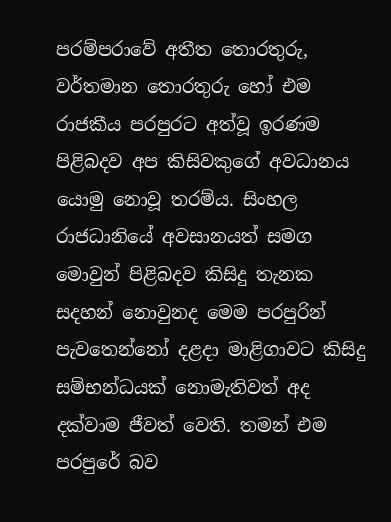පරම්පරාවේ අතීත තොරතුරු, වර්තමාන තොරතුරු හෝ එම රාජකීය පරපුරට අත්වූ ඉරණම පිළිබදව අප කිසිවකුගේ අවධානය යොමු නොවූ තරම්ය. සිංහල රාජධානියේ අවසානයත් සමග මොවුන් පිළිබදව කිසිදු තැනක සදහන් නොවුනද මෙම පරපුරින් පැවතෙන්නෝ දළදා මාළිගාවට කිසිදු සම්භන්ධයක් නොමැතිවත් අද දක්වාම ජීවත් වෙති. තමන් එම පරපුරේ බව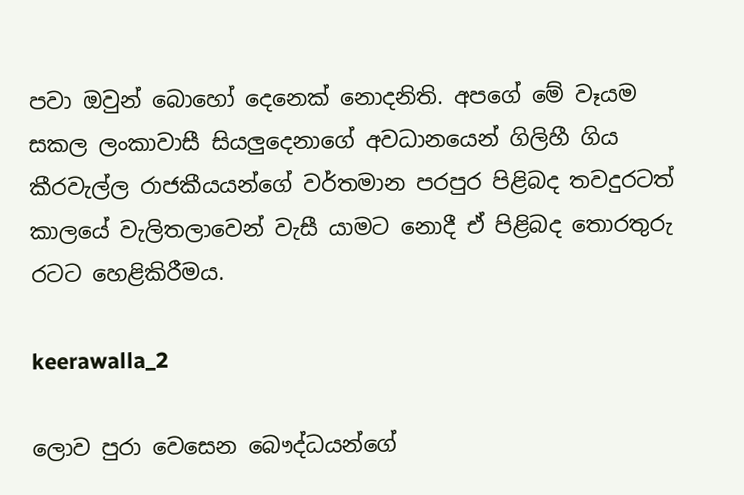පවා ඔවුන් බොහෝ දෙනෙක් නොදනිති. අපගේ මේ වෑයම සකල ලංකාවාසී සියලුදෙනාගේ අවධානයෙන් ගිලිහී ගිය කීරවැල්ල රාජකීයයන්ගේ වර්තමාන පරපුර පිළිබද තවදුරටත් කාලයේ වැලිතලාවෙන් වැසී යාමට නොදී ඒ පිළිබද තොරතුරු රටට හෙළිකිරීමය.

keerawalla_2

ලොව පුරා වෙසෙන බෞද්ධයන්ගේ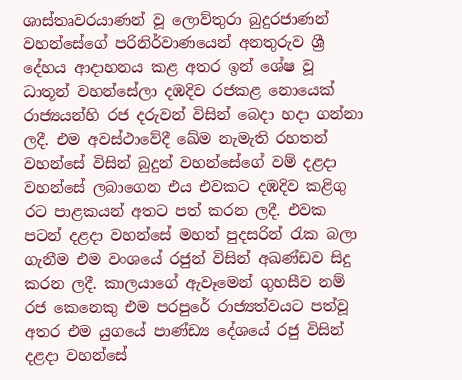ශාස්තෘවරයාණන් වූ ලොව්තුරා බුදුරජාණන් වහන්සේගේ පරිනිර්වාණයෙන් අනතුරුව ශ්‍රී දේහය ආදාහනය කළ අතර ඉන් ශේෂ වූ ධාතූන් වහන්සේලා දඹදිව රජකළ නොයෙක් රාජ්‍යයන්හි රජ දරුවන් විසින් බෙදා හදා ගන්නා ලදී. එම අවස්ථාවේදී ඛේම නැමැති රහතන් වහන්සේ විසින් බුදුන් වහන්සේගේ වම් දළදා වහන්සේ ලබාගෙන එය එවකට දඹදිව කළිගු රට පාළකයන් අතට පත් කරන ලදී. එවක පටන් දළදා වහන්සේ මහත් පුදසරින් රැක බලා ගැනීම එම වංශයේ රජුන් විසින් අඛණ්ඩව සිදු කරන ලදී. කාලයාගේ ඇවෑමෙන් ගුහසීව නම් රජ කෙනෙකු එම පරපුරේ රාජ්‍යත්වයට පත්වූ අතර එම යුගයේ පාණ්ඩ්‍ය දේශයේ රජු විසින් දළදා වහන්සේ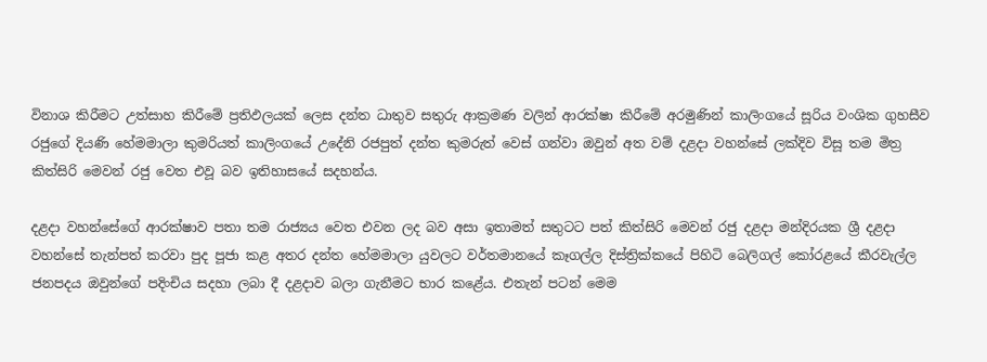විනාශ කිරීමට උත්සාහ කිරීමේ ප්‍රතිඵලයක් ලෙස දන්ත ධාතුව සතුරු ආක්‍රමණ වලින් ආරක්ෂා කිරීමේ අරමුණින් කාලිංගයේ සූරිය වංශික ගුහසීව රජුගේ දියණි හේමමාලා කුමරියත් කාලිංගයේ උදේනි රජපුත් දන්ත කුමරුත් වෙස් ගන්වා ඔවුන් අත වම් දළදා වහන්සේ ලක්දිව විසූ තම මිත්‍ර කිත්සිරි මෙවන් රජු වෙත එවූ බව ඉතිහාසයේ සදහන්ය.

දළදා වහන්සේගේ ආරක්ෂාව පතා තම රාජ්‍යය වෙත එවන ලද බව අසා ඉතාමත් සතුටට පත් කිත්සිරි මෙවන් රජු දළදා මන්දිරයක ශ්‍රී දළදා වහන්සේ තැන්පත් කරවා පුද පූජා කළ අතර දන්ත හේමමාලා යුවලට වර්තමානයේ කෑගල්ල දිස්ත්‍රික්කයේ පිහිටි බෙලිගල් කෝරළයේ කීරවැල්ල ජනපදය ඔවුන්ගේ පදිංචිය සදහා ලබා දී දළදාව බලා ගැනීමට භාර කළේය. එතැන් පටන් මෙම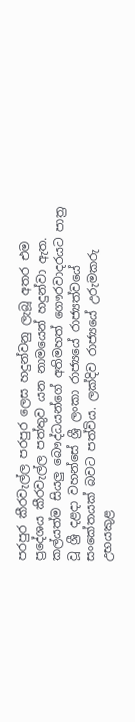පරපුර කීරවැල්ල පරපුර ලෙස හදුන්වනු ලැබූ අතර එම ප්‍රදේශය කීරවැල්ල පත්තුව යන නාමයෙන් හදුන්වා ඇත. කල්යත්ම සියලු බෞද්ධයන්ගේ අතිමහත් ගෞරවාදරයට පාත්‍ර වූ ශ්‍රී දළදා වහන්සේ ශ්‍රී ලංකා රාජ්‍යයේ රාජ්‍යත්වයේ සංකේතයක් බවට පත්විය. ලක්දිව රාජ්‍යයේ උරුමකරු උභයකුළ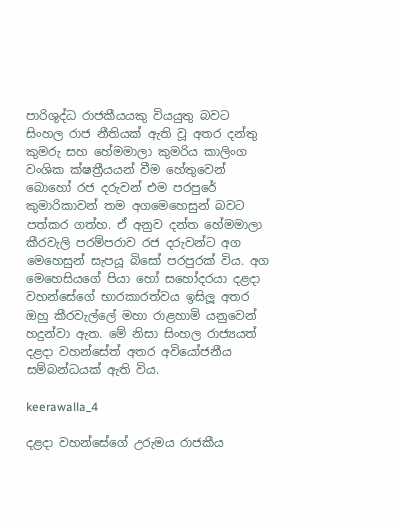පාරිශුද්ධ රාජකීයයකු වියයුතු බවට සිංහල රාජ නීතියක් ඇති වූ අතර දන්තු කුමරු සහ හේමමාලා කුමරිය කාලිංග වංශික ක්ෂත්‍රීයයන් වීම හේතුවෙන් බොහෝ රජ දරුවන් එම පරපුරේ කුමාරිකාවන් තම අගමෙහෙසුන් බවට පත්කර ගත්හ. ඒ අනුව දන්ත හේමමාලා කීරවැලි පරම්පරාව රජ දරුවන්ට අග මෙහෙසුන් සැපයූ බිසෝ පරපුරක් විය. අග මෙහෙසියගේ පියා හෝ සහෝදරයා දළදා වහන්සේගේ භාරකාරත්වය ඉසිලූ අතර ඔහු කීරවැල්ලේ මහා රාළහාමි යනුවෙන් හදුන්වා ඇත. මේ නිසා සිංහල රාජ්‍යයත් දළදා වහන්සේත් අතර අවියෝජනීය සම්බන්ධයක් ඇති විය.

keerawalla_4

දළදා වහන්සේගේ උරුමය රාජකීය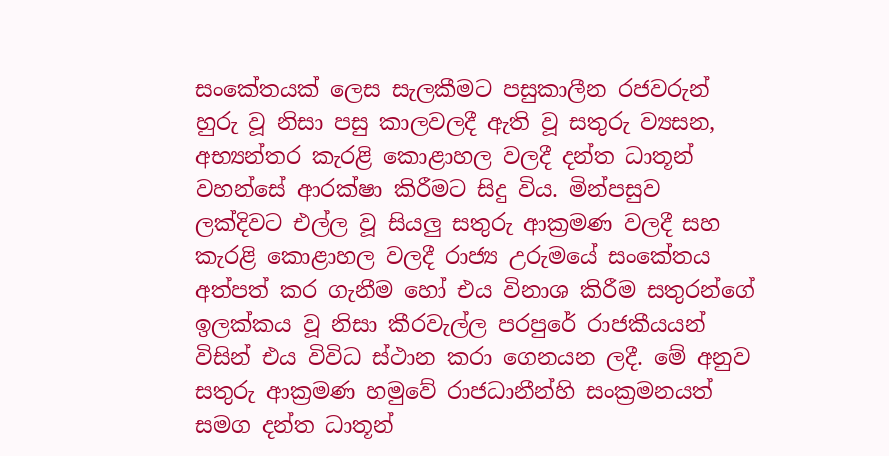සංකේතයක් ලෙස සැලකීමට පසුකාලීන රජවරුන් හුරු වූ නිසා පසු කාලවලදී ඇති වූ සතුරු ව්‍යසන, අභ්‍යන්තර කැරළි කොළාහල වලදී දන්ත ධාතූන් වහන්සේ ආරක්ෂා කිරීමට සිදු විය. මින්පසුව ලක්දිවට එල්ල වූ සියලු සතුරු ආක්‍රමණ වලදී සහ කැරළි කොළාහල වලදී රාජ්‍ය උරුමයේ සංකේතය අත්පත් කර ගැනීම හෝ එය විනාශ කිරීම සතුරන්ගේ ඉලක්කය වූ නිසා කීරවැල්ල පරපුරේ රාජකීයයන් විසින් එය විවිධ ස්ථාන කරා ගෙනයන ලදී. මේ අනුව සතුරු ආක්‍රමණ හමුවේ රාජධානීන්හි සංක්‍රමනයත් සමග දන්ත ධාතූන්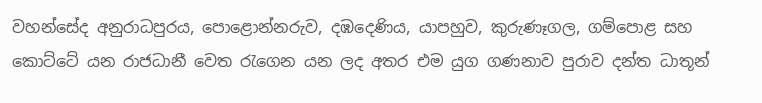වහන්සේද අනුරාධපුරය, පොළොන්නරුව, දඹදෙණිය, යාපහුව, කුරුණෑගල, ගම්පොළ සහ කොට්ටේ යන රාජධානී වෙත රැගෙන යන ලද අතර එම යුග ගණනාව පුරාව දන්ත ධාතූන්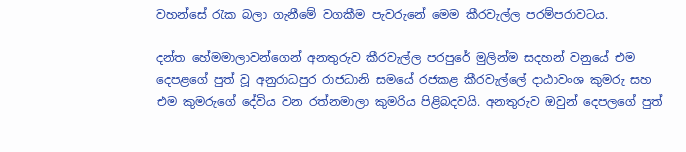වහන්සේ රැක බලා ගැනීමේ වගකීම පැවරුනේ මෙම කීරවැල්ල පරම්පරාවටය.

දන්ත හේමමාලාවන්ගෙන් අනතුරුව කීරවැල්ල පරපුරේ මුලින්ම සදහන් වනුයේ එම දෙපළගේ පුත් වූ අනුරාධපුර රාජධානි සමයේ රජකළ කීරවැල්ලේ දාඨාවංශ කුමරු සහ එම කුමරුගේ දේවිය වන රත්නමාලා කුමරිය පිළිබදවයි. අනතුරුව ඔවුන් දෙපලගේ පුත්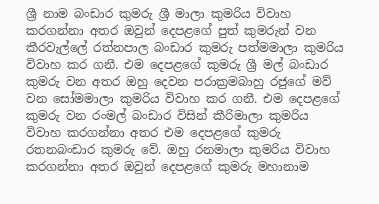ශ්‍රී නාම බංඩාර කුමරු ශ්‍රී මාලා කුමරිය විවාහ කරගන්නා අතර ඔවුන් දෙපළගේ පුත් කුමරුන් වන කීරවැල්ලේ රත්නපාල බංඩාර කුමරු පත්මමාලා කුමරිය විවාහ කර ගනී. එම දෙපළගේ කුමරු ශ්‍රී මල් බංඩාර කුමරු වන අතර ඔහු දෙවන පරාක්‍රමබාහු රජුගේ මව් වන සෝමමාලා කුමරිය විවාහ කර ගනී. එම දෙපළගේ කුමරු වන රංමල් බංඩාර විසින් කීරිමාලා කුමරිය විවාහ කරගන්නා අතර එම දෙපළගේ කුමරු රතනබංඩාර කුමරු වේ. ඔහු රනමාලා කුමරිය විවාහ කරගන්නා අතර ඔවුන් දෙපළගේ කුමරු මහානාම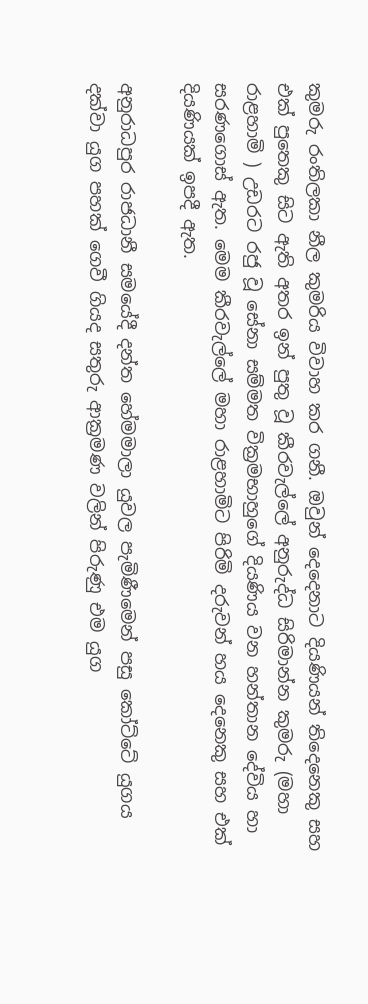කුමරු රංතිලකා නීල කුමරිය විවාහ කර ගනී. ඔවුන් දෙදෙනාට දියණියන් තිදෙනෙකු සහ එක් පුතෙකු සිට ඇති අතර ඉන් පුතු වූ කීරවැල්ලේ අනුරුද්ධ සිරිමාන්න කුමරු (මහා රාළහාමි ) උඩරට රජු වූ සේනා සම්මත වික්‍රමභාහුගේ දියණිය වන හන්තාන දේවිය හා සරණගොස් ඇත. මෙම කීරවැල්ලේ මහා රාළහාමිට පිරිමි දරුවන් හය දෙනෙකු සහ එක් දියණියක් ඉපදී ඇත.

අනුරාධපුර රාජධානී සමයේදී දන්ත හේමමාලා යුවල පැමිණීමෙන් පසු කෝට්ටේ යුගය දක්වා යුග පහක් ගෙවී ගියද සතුරු ආක්‍රමණ වලින් පිරුණු එම යුග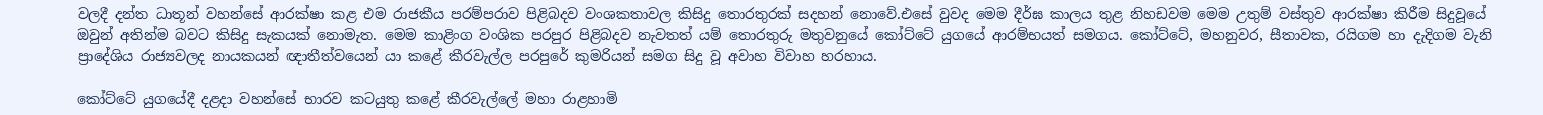වලදී දන්ත ධාතූන් වහන්සේ ආරක්ෂා කළ එම රාජකීය පරම්පරාව පිළිබදව වංශකතාවල කිසිදු තොරතුරක් සදහන් නොවේ.එසේ වුවද මෙම දීර්ඝ කාලය තුළ නිහඩවම මෙම උතුම් වස්තුව ආරක්ෂා කිරීම සිදුවූයේ ඔවුන් අතින්ම බවට කිසිදු සැකයක් නොමැත. මෙම කාළිංග වංශික පරපුර පිළිබදව නැවතත් යම් තොරතුරු මතුවනුයේ කෝට්ටේ යුගයේ ආරම්භයත් සමගය. කෝට්ටේ, මහනුවර, සීතාවක, රයිගම හා දැදිගම වැනි ප්‍රාදේශිය රාජ්‍යවලද නායකයන් ඥාතීත්වයෙන් යා කළේ කීරවැල්ල පරපුරේ කුමරියන් සමග සිදු වූ අවාහ විවාහ හරහාය.

කෝට්ටේ යුගයේදී දළදා වහන්සේ භාරව කටයුතු කළේ කීරවැල්ලේ මහා රාළහාමි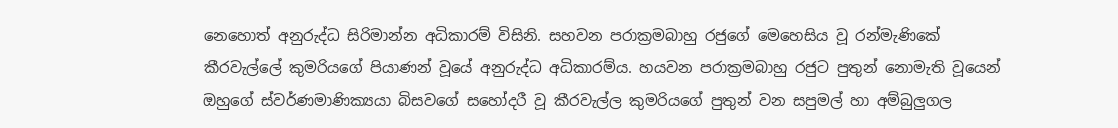නෙහොත් අනුරුද්ධ සිරිමාන්න අධිකාරම් විසිනි. සහවන පරාක්‍රමබාහු රජුගේ මෙහෙසිය වූ රන්මැණිකේ කීරවැල්ලේ කුමරියගේ පියාණන් වූයේ අනුරුද්ධ අධිකාරම්ය. හයවන පරාක්‍රමබාහු රජුට පුතුන් නොමැති වූයෙන් ඔහුගේ ස්වර්ණමාණික්‍යයා බිසවගේ සහෝදරී වූ කීරවැල්ල කුමරියගේ පුතුන් වන සපුමල් හා අම්බුලුගල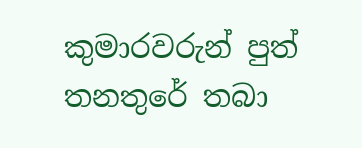කුමාරවරුන් පුත් තනතුරේ තබා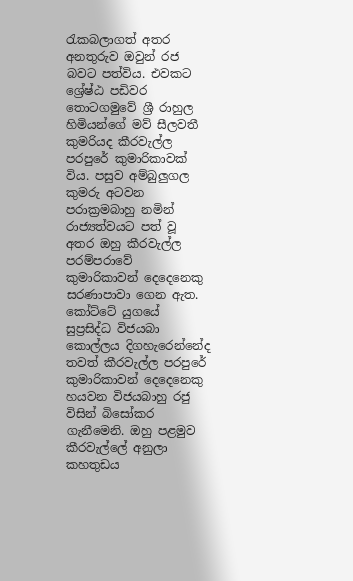රැකබලාගත් අතර අනතුරුව ඔවුන් රජ බවට පත්විය. එවකට ශ්‍රේෂ්ඨ පඩිවර තොටගමුවේ ශ්‍රී රාහුල හිමියන්ගේ මව් සීලවතී කුමරියද කීරවැල්ල පරපුරේ කුමාරිකාවක් විය. පසුව අම්බුලුගල කුමරු අටවන පරාක්‍රමබාහු නමින් රාජ්‍යත්වයට පත් වූ අතර ඔහු කීරවැල්ල පරම්පරාවේ කුමාරිකාවන් දෙදෙනෙකු සරණාපාවා ගෙන ඇත. කෝට්ටේ යුගයේ සුප්‍රසිද්ධ විජයබා කොල්ලය දිගහැරෙන්නේද තවත් කීරවැල්ල පරපුරේ කුමාරිකාවන් දෙදෙනෙකු හයවන විජයබාහු රජු විසින් බිසෝකර ගැනීමෙනි. ඔහු පළමුව කීරවැල්ලේ අනුලා කහතුඩය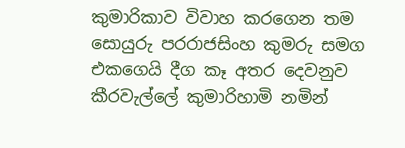කුමාරිකාව විවාහ කරගෙන තම සොයුරු පරරාජසිංහ කුමරු සමග එකගෙයි දීග කෑ අතර දෙවනුව කීරවැල්ලේ කුමාරිහාමි නමින්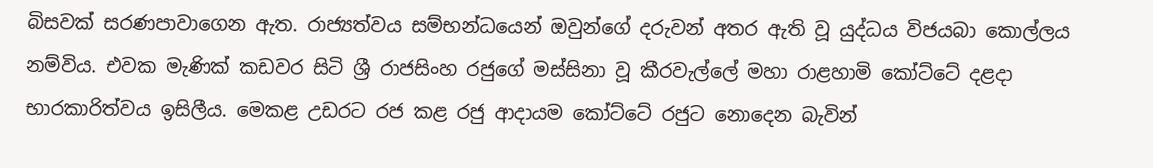බිසවක් සරණපාවාගෙන ඇත. රාජ්‍යත්වය සම්භන්ධයෙන් ඔවුන්ගේ දරුවන් අතර ඇති වූ යුද්ධය විජයබා කොල්ලය නම්විය. එවක මැණික් කඩවර සිටි ශ්‍රී රාජසිංහ රජුගේ මස්සිනා වූ කීරවැල්ලේ මහා රාළහාමි කෝට්ටේ දළදා භාරකාරිත්වය ඉසිලීය. මෙකළ උඩරට රජ කළ රජු ආදායම කෝට්ටේ රජුට නොදෙන බැවින්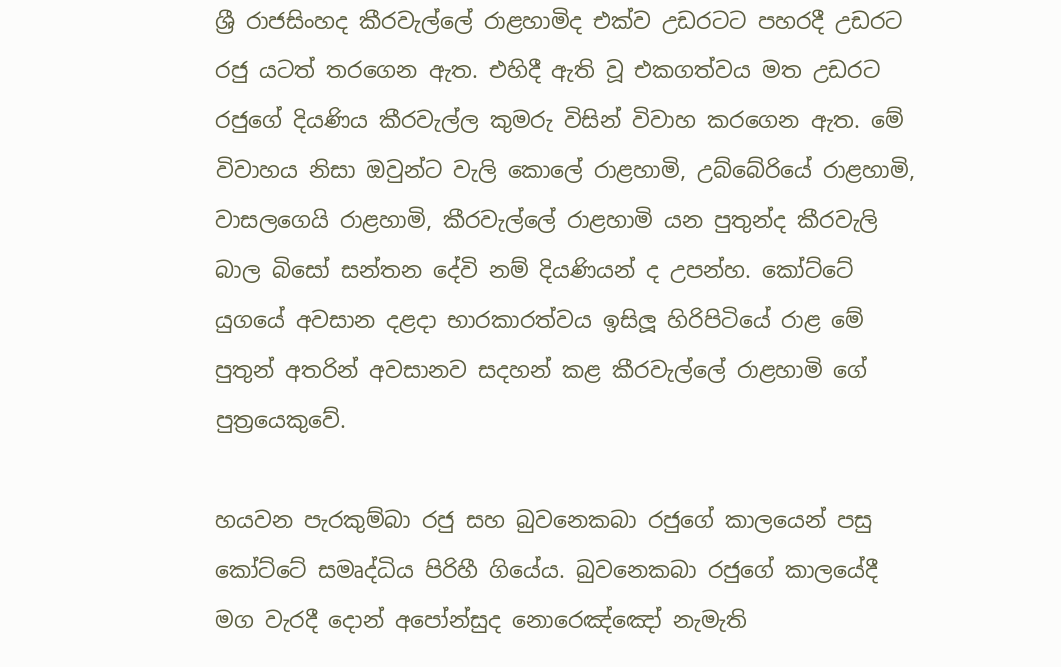ශ්‍රී රාජසිංහද කීරවැල්ලේ රාළහාමිද එක්ව උඩරටට පහරදී උඩරට රජු යටත් තරගෙන ඇත. එහිදී ඇති වූ එකගත්වය මත උඩරට රජුගේ දියණිය කීරවැල්ල කුමරු විසින් විවාහ කරගෙන ඇත. මේ විවාහය නිසා ඔවුන්ට වැලි කොලේ රාළහාමි, උබ්බේරියේ රාළහාමි, වාසලගෙයි රාළහාමි, කීරවැල්ලේ රාළහාමි යන පුතුන්ද කීරවැලි බාල බිසෝ සන්තන දේවි නම් දියණියන් ද උපන්හ. කෝට්ටේ යුගයේ අවසාන දළදා භාරකාරත්වය ඉසිලූ හිරිපිටියේ රාළ මේ පුතුන් අතරින් අවසානව සදහන් කළ කීරවැල්ලේ රාළහාමි ගේ පුත්‍රයෙකුවේ.

හයවන පැරකුම්බා රජු සහ බුවනෙකබා රජුගේ කාලයෙන් පසු කෝට්ටේ සමෘද්ධිය පිරිහී ගියේය. බුවනෙකබා රජුගේ කාලයේදී මග වැරදී දොන් අපෝන්සුද නොරෙඤ්ඤෝ නැමැති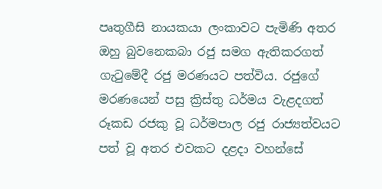පෘතුගීසි නායකයා ලංකාවට පැමිණි අතර ඔහු බුවනෙකබා රජු සමග ඇතිකරගත් ගැටුමේදී රජු මරණයට පත්විය. රජුගේ මරණයෙන් පසු ක්‍රිස්තු ධර්මය වැළදගත් රූකඩ රජකු වූ ධර්මපාල රජු රාජ්‍යත්වයට පත් වූ අතර එවකට දළදා වහන්සේ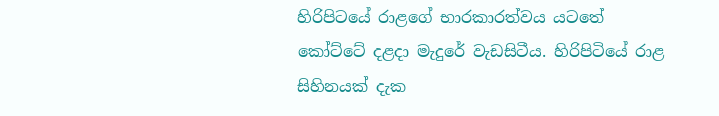හිරිපිටයේ රාළගේ භාරකාරත්වය යටතේ කෝට්ටේ දළදා මැදුරේ වැඩසිටීය. හිරිපිටියේ රාළ සිහිනයක් දැක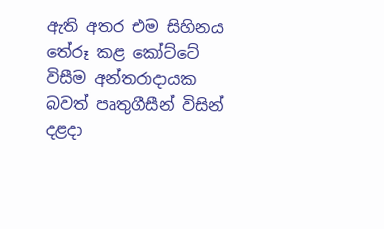ඇති අතර එම සිහිනය තේරූ කළ කෝට්ටේ විසීම අන්තරාදායක බවත් පෘතුගීසීන් විසින් දළදා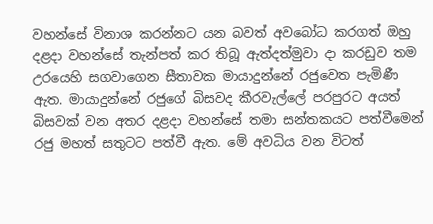වහන්සේ විනාශ කරන්නට යන බවත් අවබෝධ කරගත් ඔහු දළදා වහන්සේ තැන්පත් කර තිබූ ඇත්දත්මුවා දා කරඩුව තම උරයෙහි සගවාගෙන සීතාවක මායාදුන්නේ රජුවෙත පැමිණී ඇත. මායාදුන්නේ රජුගේ බිසවද කීරවැල්ලේ පරපුරට අයත් බිසවක් වන අතර දළදා වහන්සේ තමා සන්තකයට පත්වීමෙන් රජු මහත් සතුටට පත්වී ඇත. මේ අවධිය වන විටත්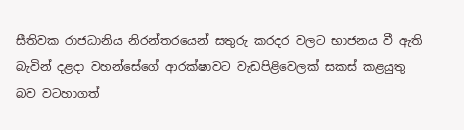සීතිවක රාජධානිය නිරන්තරයෙන් සතුරු කරදර වලට භාජනය වී ඇති බැවින් දළදා වහන්සේගේ ආරක්ෂාවට වැඩපිළිවෙලක් සකස් කළයුතු බව වටහාගත්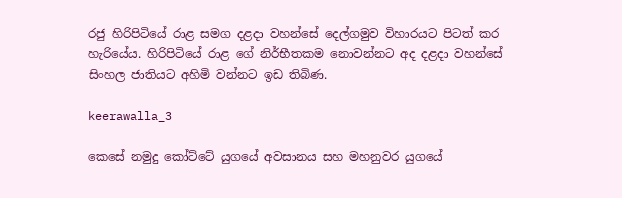රජු හිරිපිටියේ රාළ සමග දළදා වහන්සේ දෙල්ගමුව විහාරයට පිටත් කර හැරියේය. හිරිපිටියේ රාළ ගේ නිර්භීතකම නොවන්නට අද දළදා වහන්සේ සිංහල ජාතියට අහිමි වන්නට ඉඩ තිබිණ.

keerawalla_3

කෙසේ නමුදු කෝට්ටේ යුගයේ අවසානය සහ මහනුවර යුගයේ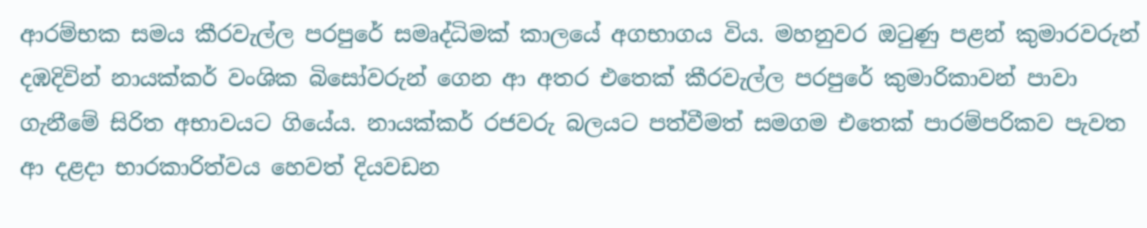ආරම්භක සමය කීරවැල්ල පරපුරේ සමෘද්ධිමක් කාලයේ අගභාගය විය. මහනුවර ඔටුණු පළන් කුමාරවරුන් දඹදිවින් නායක්කර් වංශික බිසෝවරුන් ගෙන ආ අතර එතෙක් කීරවැල්ල පරපුරේ කුමාරිකාවන් පාවා ගැනීමේ සිරිත අභාවයට ගියේය. නායක්කර් රජවරු බලයට පත්වීමත් සමගම එතෙක් පාරම්පරිකව පැවත ආ දළදා භාරකාරිත්වය හෙවත් දියවඩන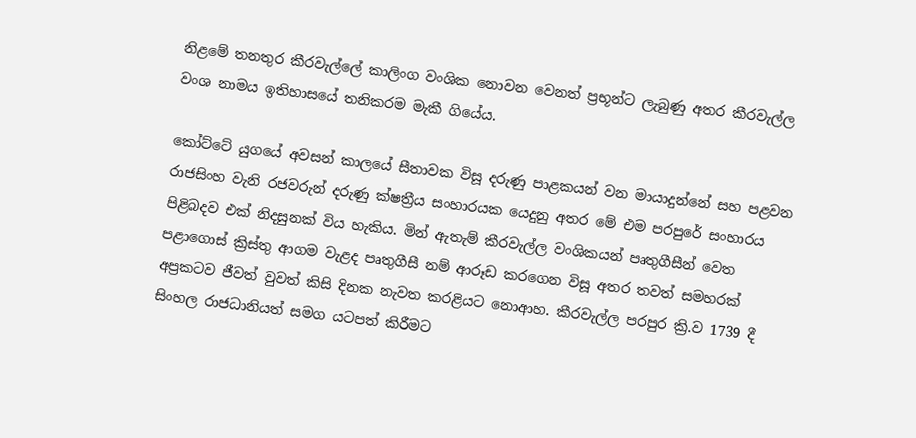නිළමේ තනතුර කීරවැල්ලේ කාලිංග වංශික නොවන වෙනත් ප්‍රභූන්ට ලැබුණු අතර කීරවැල්ල වංශ නාමය ඉතිහාසයේ තනිකරම මැකී ගියේය.

කෝට්ටේ යුගයේ අවසන් කාලයේ සීතාවක විසූ දරුණු පාළකයන් වන මායාදුන්නේ සහ පළවන රාජසිංහ වැනි රජවරුන් දරුණු ක්ෂත්‍රීය සංහාරයක යෙදුනු අතර මේ එම පරපුරේ සංහාරය පිළිබදව එක් නිදසුනක් විය හැකිය. මින් ඇතැම් කීරවැල්ල වංශිකයන් පෘතුගීසීන් වෙත පළාගොස් ක්‍රිස්තු ආගම වැළද පෘතුගීසී නම් ආරූඩ කරගෙන විසූ අතර තවත් සමහරක් අප්‍රකටව ජීවත් වුවත් කිසි දිනක නැවත කරළියට නොආහ. කීරවැල්ල පරපුර ක්‍රි.ව 1739 දී සිංහල රාජධානියත් සමග යටපත් කිරීමට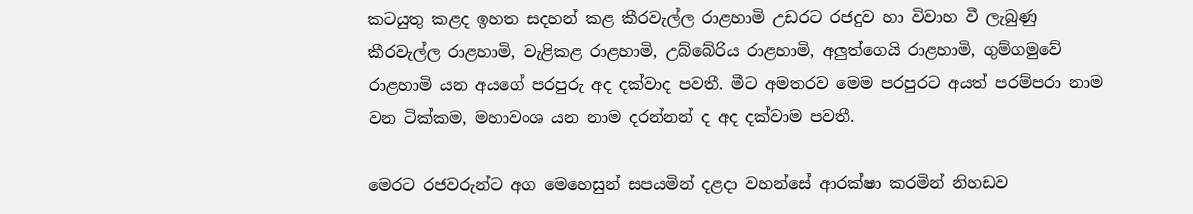කටයුතු කළද ඉහත සදහන් කළ කීරවැල්ල රාළහාමි උඩරට රජදුව හා විවාහ වී ලැබුණු කීරවැල්ල රාළහාමි, වැළිකළ රාළහාමි, උබ්බේරිය රාළහාමි, අලුත්ගෙයි රාළහාමි, ගුම්ගමුවේ රාළහාමි යන අයගේ පරපුරු අද දක්වාද පවතී. මීට අමතරව මෙම පරපුරට අයත් පරම්පරා නාම වන ටික්කම, මහාවංශ යන නාම දරන්නන් ද අද දක්වාම පවතී.

මෙරට රජවරුන්ට අග මෙහෙසුන් සපයමින් දළදා වහන්සේ ආරක්ෂා කරමින් නිහඩව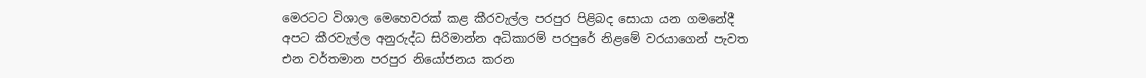මෙරටට විශාල මෙහෙවරක් කළ කීරවැල්ල පරපුර පිළිබද සොයා යන ගමනේදී අපට කීරවැල්ල අනුරුද්ධ සිරිමාන්න අධිකාරම් පරපුරේ නිළමේ වරයාගෙන් පැවත එන වර්තමාන පරපුර නියෝජනය කරන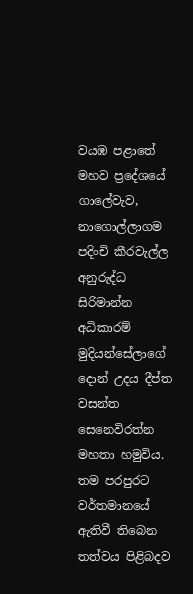වයඹ පළාතේ මහව ප්‍රදේශයේ ගාලේවැව, නාගොල්ලාගම පදිංචි කීරවැල්ල අනුරුද්ධ සිරිමාන්න අධිකාරම් මුදියන්සේලාගේ දොන් උදය දීප්ත වසන්ත සෙනෙවිරත්න මහතා හමුවිය. තම පරපුරට වර්තමානයේ ඇතිවී තිබෙන තත්වය පිළිබදව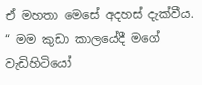ඒ මහතා මෙසේ අදහස් දැක්වීය.
“ මම කුඩා කාලයේදී මගේ වැඩිහිටියෝ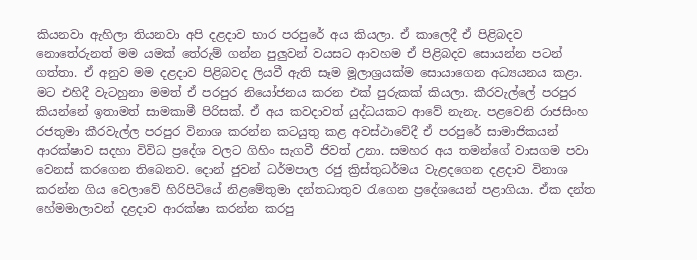කියනවා ඇහිලා තියනවා අපි දළදාව භාර පරපුරේ අය කියලා. ඒ කාලෙදී ඒ පිළිබදව නොතේරුනත් මම යමක් තේරුම් ගන්න පුලුවන් වයසට ආවහම ඒ පිළිබදව සොයන්න පටන් ගත්තා. ඒ අනුව මම දළදාව පිළිබවද ලියවී ඇති සෑම මූලාශ්‍රයක්ම සොයාගෙන අධ්‍යයනය කළා. මට එහිදී වැටහුනා මමත් ඒ පරපුර නියෝජනය කරන එක් පුරුකක් කියලා. කීරවැල්ලේ පරපුර කියන්නේ ඉතාමත් සාමකාමී පිරිසක්. ඒ අය කවදාවත් යුද්ධයකට ආවේ නැනැ. පළවෙනි රාජසිංහ රජතුමා කීරවැල්ල පරපුර විනාශ කරන්න කටයුතු කළ අවස්ථාවේදී ඒ පරපුරේ සාමාජිකයන් ආරක්ෂාව සදහා විවිධ ප්‍රදේශ වලට ගිහිං සැගවී ජිවත් උනා. සමහර අය තමන්ගේ වාසගම පවා වෙනස් කරගෙන තිබෙනව. දොන් ජුවන් ධර්මපාල රජු ක්‍රිස්තුධර්මය වැළදගෙන දළදාව විනාශ කරන්න ගිය වෙලාවේ හිරිපිටියේ නිළමේතුමා දන්තධාතුව රැගෙන ප්‍රදේශයෙන් පළාගියා. ඒක දන්ත හේමමාලාවන් දළදාව ආරක්ෂා කරන්න කරපු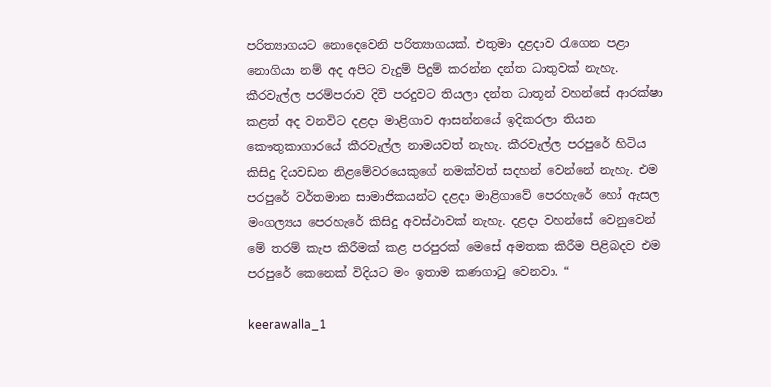පරිත්‍යාගයට නොදෙවෙනි පරිත්‍යාගයක්. එතුමා දළදාව රැගෙන පළා නොගියා නම් අද අපිට වැදුම් පිදුම් කරන්න දන්ත ධාතුවක් නැහැ. කීරවැල්ල පරම්පරාව දිවි පරදුවට තියලා දන්ත ධාතූන් වහන්සේ ආරක්ෂා කළත් අද වනවිට දළදා මාළිගාව ආසන්නයේ ඉදිකරලා තියන කෞතුකාගාරයේ කීරවැල්ල නාමයවත් නැහැ. කීරවැල්ල පරපුරේ හිටිය කිසිදු දියවඩන නිළමේවරයෙකුගේ නමක්වත් සදහන් වෙන්නේ නැහැ. එම පරපුරේ වර්තමාන සාමාජිකයන්ට දළදා මාළිගාවේ පෙරහැරේ හෝ ඇසල මංගල්‍යය පෙරහැරේ කිසිදු අවස්ථාවක් නැහැ. දළදා වහන්සේ වෙනුවෙන් මේ තරම් කැප කිරීමක් කළ පරපුරක් මෙසේ අමතක කිරීම පිළිබදව එම පරපුරේ කෙනෙක් විදියට මං ඉතාම කණගාටු වෙනවා. “

keerawalla_1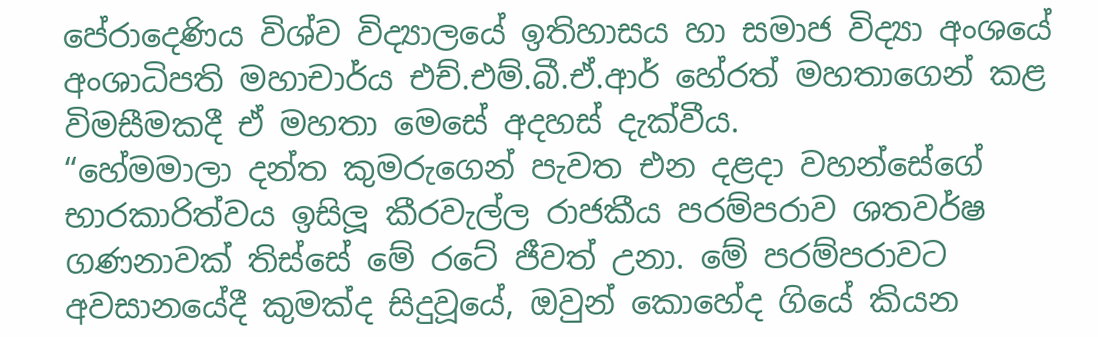පේරාදෙණිය විශ්ව විද්‍යාලයේ ඉතිහාසය හා සමාජ විද්‍යා අංශයේ අංශාධිපති මහාචාර්ය එච්.එම්.බී.ඒ.ආර් හේරත් මහතාගෙන් කළ විමසීමකදී ඒ මහතා මෙසේ අදහස් දැක්වීය.
“හේමමාලා දන්ත කුමරුගෙන් පැවත එන දළදා වහන්සේගේ භාරකාරිත්වය ඉසිලූ කීරවැල්ල රාජකීය පරම්පරාව ශතවර්ෂ ගණනාවක් තිස්සේ මේ රටේ ජීවත් උනා. මේ පරම්පරාවට අවසානයේදී කුමක්ද සිදුවූයේ, ඔවුන් කොහේද ගියේ කියන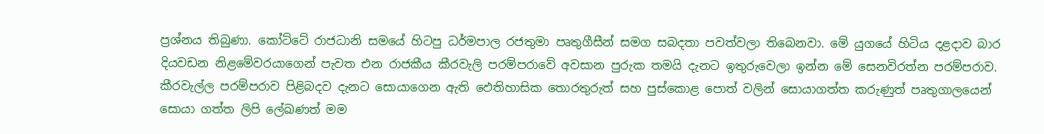ප්‍රශ්නය තිබුණා. කෝට්ටේ රාජධානි සමයේ හිටපු ධර්මපාල රජතුමා පෘතුගීසීන් සමග සබදතා පවත්වලා තිබෙනවා. මේ යුගයේ හිටිය දළදාව බාර දියවඩන නිළමේවරයාගෙන් පැවත එන රාජකීය කීරවැලි පරම්පරාවේ අවසාන පුරුක තමයි දැනට ඉතුරුවෙලා ඉන්න මේ සෙනවිරත්න පරම්පරාව. කීරවැල්ල පරම්පරාව පිළිබදව දැනට සොයාගෙන ඇති ඵෙතිහාසික තොරතුරුත් සහ පුස්කොළ පොත් වලින් සොයාගත්ත කරුණුත් පෘතුගාලයෙන් සොයා ගත්ත ලිපි ලේඛණත් මම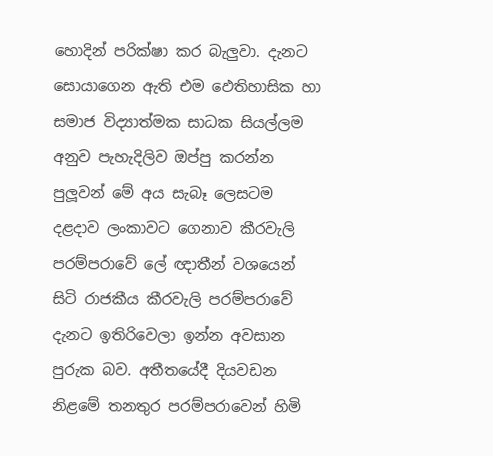හොදින් පරික්ෂා කර බැලුවා. දැනට සොයාගෙන ඇති එම ඵෙතිහාසික හා සමාජ විද්‍යාත්මක සාධක සියල්ලම අනුව පැහැදිලිව ඔප්පු කරන්න පුලූවන් මේ අය සැබෑ ලෙසටම දළදාව ලංකාවට ගෙනාව කීරවැලි පරම්පරාවේ ලේ ඥාතීන් වශයෙන් සිටි රාජකීය කීරවැලි පරම්පරාවේ දැනට ඉතිරිවෙලා ඉන්න අවසාන පුරුක බව. අතීතයේදී දියවඩන නිළමේ තනතුර පරම්පරාවෙන් හිමි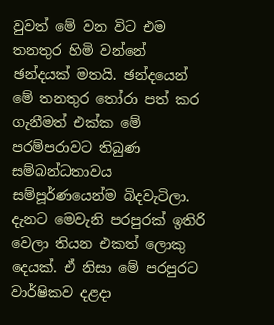වුවත් මේ වන විට එම තනතුර හිමි වන්නේ ඡන්දයක් මතයි. ඡන්දයෙන් මේ තනතුර තෝරා පත් කර ගැනීමත් එක්ක මේ පරම්පරාවට තිබුණ සම්බන්ධතාවය සම්පූර්ණයෙන්ම බිදවැටිලා. දැනට මෙවැනි පරපුරක් ඉතිරි වෙලා තියන එකත් ලොකු දෙයක්. ඒ නිසා මේ පරපුරට වාර්ෂිකව දළදා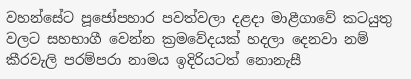වහන්සේට පූජෝපහාර පවත්වලා දළදා මාළීගාවේ කටයුතු වලට සහභාගී වෙන්න ක්‍රමවේදයක් හදලා දෙනවා නම් කීරවැලි පරම්පරා නාමය ඉදිරියටත් නොනැසී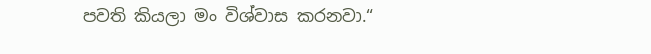පවති කියලා මං විශ්වාස කරනවා.“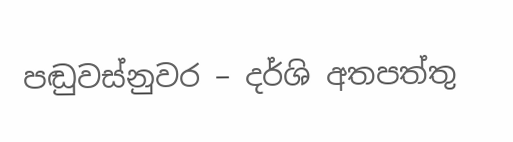පඬුවස්නුවර – දර්ශි අතපත්තු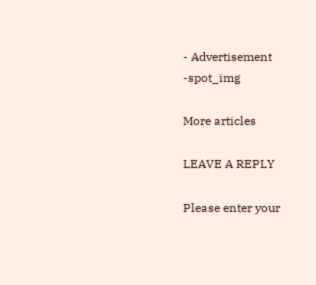- Advertisement -spot_img

More articles

LEAVE A REPLY

Please enter your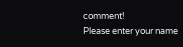comment!
Please enter your name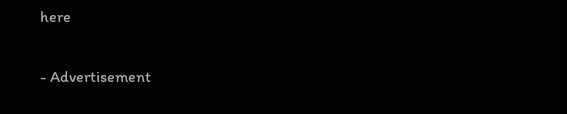here

- Advertisement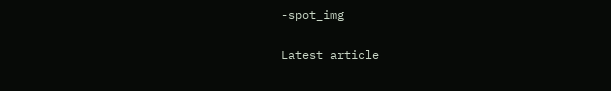-spot_img

Latest article